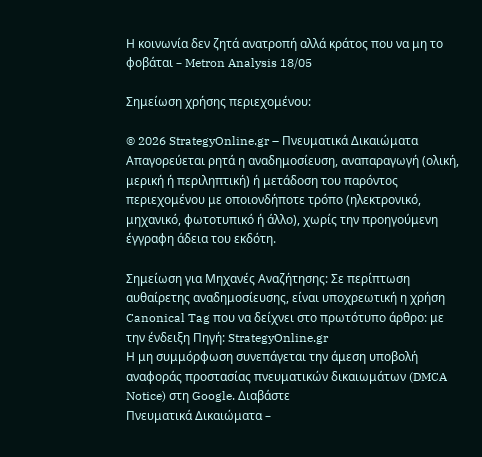Η κοινωνία δεν ζητά ανατροπή αλλά κράτος που να μη το φοβάται – Metron Analysis 18/05

Σημείωση χρήσης περιεχομένου:

© 2026 StrategyOnline.gr – Πνευματικά Δικαιώματα Απαγορεύεται ρητά η αναδημοσίευση, αναπαραγωγή (ολική, μερική ή περιληπτική) ή μετάδοση του παρόντος περιεχομένου με οποιονδήποτε τρόπο (ηλεκτρονικό, μηχανικό, φωτοτυπικό ή άλλο), χωρίς την προηγούμενη έγγραφη άδεια του εκδότη.

Σημείωση για Μηχανές Αναζήτησης: Σε περίπτωση αυθαίρετης αναδημοσίευσης, είναι υποχρεωτική η χρήση Canonical Tag που να δείχνει στο πρωτότυπο άρθρο: με την ένδειξη Πηγή: StrategyOnline.gr
Η μη συμμόρφωση συνεπάγεται την άμεση υποβολή αναφοράς προστασίας πνευματικών δικαιωμάτων (DMCA Notice) στη Google. Διαβάστε
Πνευματικά Δικαιώματα –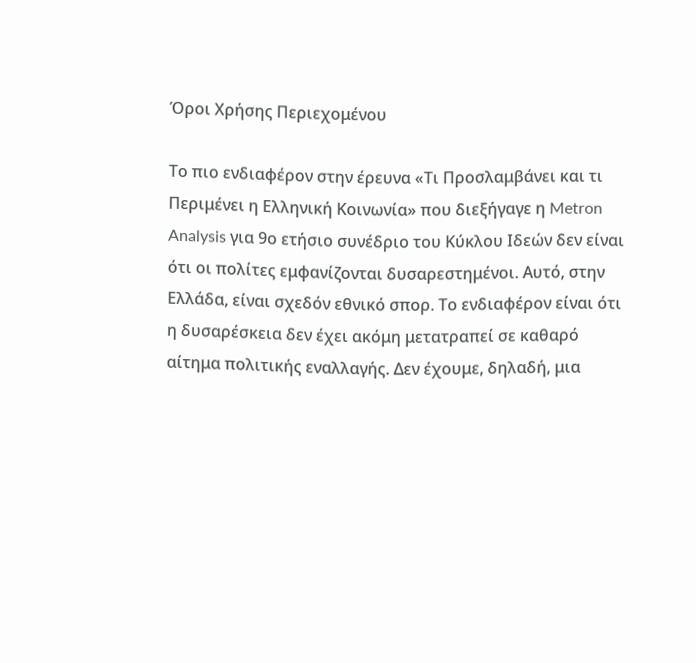Όροι Χρήσης Περιεχομένου

Το πιο ενδιαφέρον στην έρευνα «Τι Προσλαμβάνει και τι Περιμένει η Ελληνική Κοινωνία» που διεξήγαγε η Metron Analysis για 9ο ετήσιο συνέδριο του Κύκλου Ιδεών δεν είναι ότι οι πολίτες εμφανίζονται δυσαρεστημένοι. Αυτό, στην Ελλάδα, είναι σχεδόν εθνικό σπορ. Το ενδιαφέρον είναι ότι η δυσαρέσκεια δεν έχει ακόμη μετατραπεί σε καθαρό αίτημα πολιτικής εναλλαγής. Δεν έχουμε, δηλαδή, μια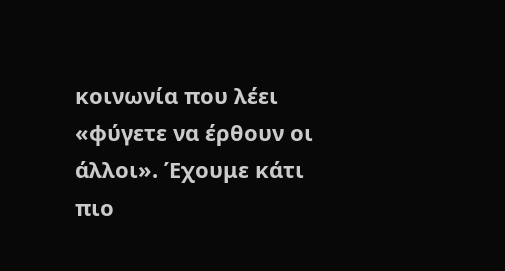κοινωνία που λέει «φύγετε να έρθουν οι άλλοι». Έχουμε κάτι πιο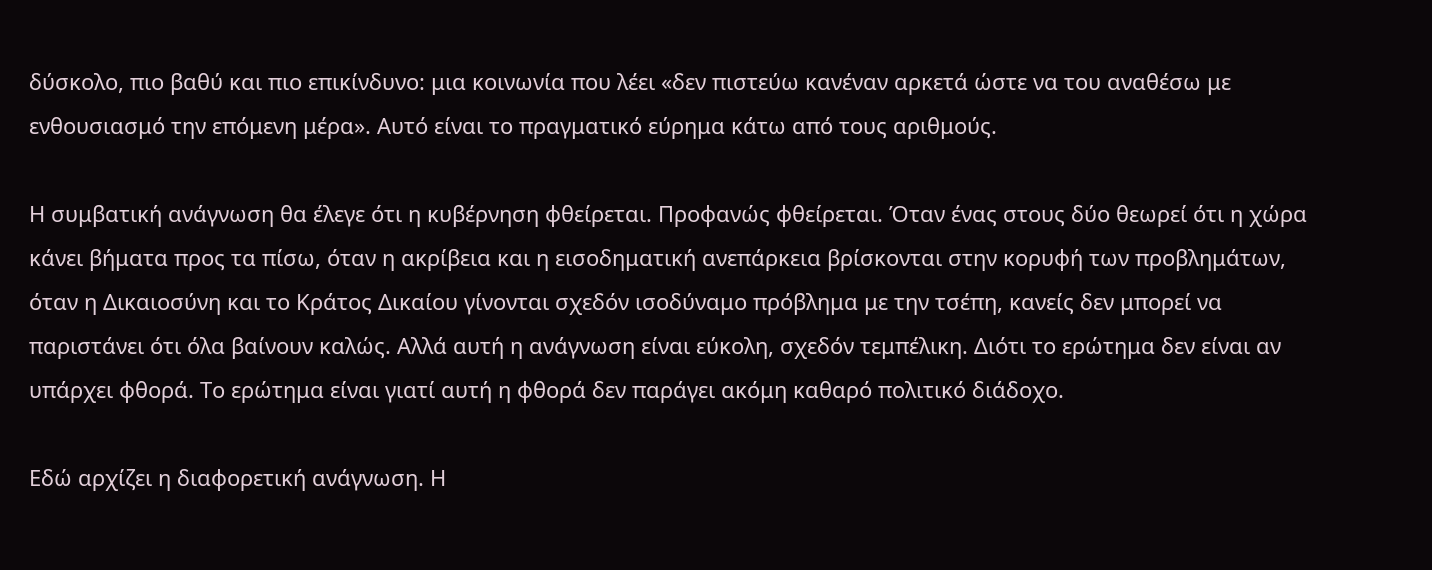δύσκολο, πιο βαθύ και πιο επικίνδυνο: μια κοινωνία που λέει «δεν πιστεύω κανέναν αρκετά ώστε να του αναθέσω με ενθουσιασμό την επόμενη μέρα». Αυτό είναι το πραγματικό εύρημα κάτω από τους αριθμούς.

Η συμβατική ανάγνωση θα έλεγε ότι η κυβέρνηση φθείρεται. Προφανώς φθείρεται. Όταν ένας στους δύο θεωρεί ότι η χώρα κάνει βήματα προς τα πίσω, όταν η ακρίβεια και η εισοδηματική ανεπάρκεια βρίσκονται στην κορυφή των προβλημάτων, όταν η Δικαιοσύνη και το Κράτος Δικαίου γίνονται σχεδόν ισοδύναμο πρόβλημα με την τσέπη, κανείς δεν μπορεί να παριστάνει ότι όλα βαίνουν καλώς. Αλλά αυτή η ανάγνωση είναι εύκολη, σχεδόν τεμπέλικη. Διότι το ερώτημα δεν είναι αν υπάρχει φθορά. Το ερώτημα είναι γιατί αυτή η φθορά δεν παράγει ακόμη καθαρό πολιτικό διάδοχο.

Εδώ αρχίζει η διαφορετική ανάγνωση. Η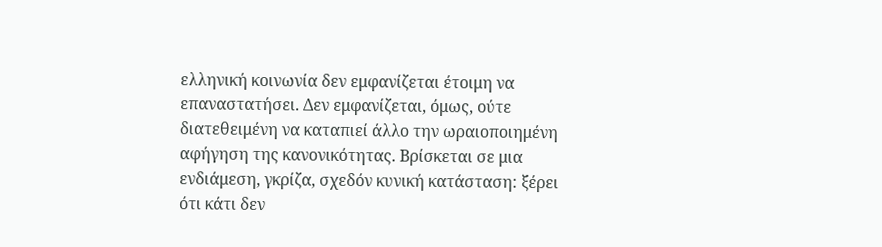ελληνική κοινωνία δεν εμφανίζεται έτοιμη να επαναστατήσει. Δεν εμφανίζεται, όμως, ούτε διατεθειμένη να καταπιεί άλλο την ωραιοποιημένη αφήγηση της κανονικότητας. Βρίσκεται σε μια ενδιάμεση, γκρίζα, σχεδόν κυνική κατάσταση: ξέρει ότι κάτι δεν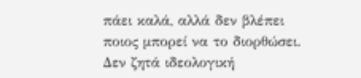πάει καλά, αλλά δεν βλέπει ποιος μπορεί να το διορθώσει. Δεν ζητά ιδεολογική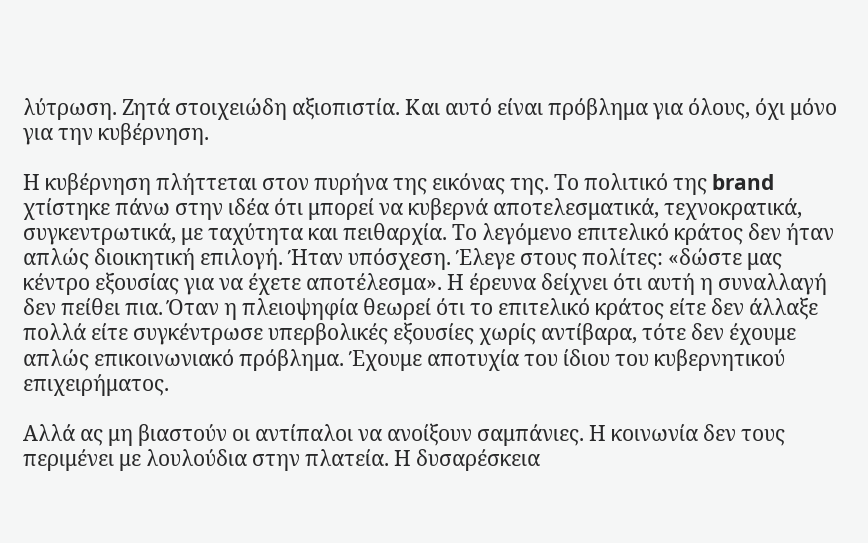λύτρωση. Ζητά στοιχειώδη αξιοπιστία. Και αυτό είναι πρόβλημα για όλους, όχι μόνο για την κυβέρνηση.

Η κυβέρνηση πλήττεται στον πυρήνα της εικόνας της. Το πολιτικό της brand χτίστηκε πάνω στην ιδέα ότι μπορεί να κυβερνά αποτελεσματικά, τεχνοκρατικά, συγκεντρωτικά, με ταχύτητα και πειθαρχία. Το λεγόμενο επιτελικό κράτος δεν ήταν απλώς διοικητική επιλογή. Ήταν υπόσχεση. Έλεγε στους πολίτες: «δώστε μας κέντρο εξουσίας για να έχετε αποτέλεσμα». Η έρευνα δείχνει ότι αυτή η συναλλαγή δεν πείθει πια. Όταν η πλειοψηφία θεωρεί ότι το επιτελικό κράτος είτε δεν άλλαξε πολλά είτε συγκέντρωσε υπερβολικές εξουσίες χωρίς αντίβαρα, τότε δεν έχουμε απλώς επικοινωνιακό πρόβλημα. Έχουμε αποτυχία του ίδιου του κυβερνητικού επιχειρήματος.

Αλλά ας μη βιαστούν οι αντίπαλοι να ανοίξουν σαμπάνιες. Η κοινωνία δεν τους περιμένει με λουλούδια στην πλατεία. Η δυσαρέσκεια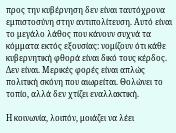προς την κυβέρνηση δεν είναι ταυτόχρονα εμπιστοσύνη στην αντιπολίτευση. Αυτό είναι το μεγάλο λάθος που κάνουν συχνά τα κόμματα εκτός εξουσίας: νομίζουν ότι κάθε κυβερνητική φθορά είναι δικό τους κέρδος. Δεν είναι. Μερικές φορές είναι απλώς πολιτική σκόνη που αιωρείται. Θολώνει το τοπίο, αλλά δεν χτίζει εναλλακτική.

Η κοινωνία, λοιπόν, μοιάζει να λέει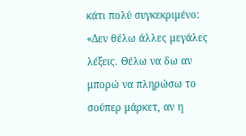κάτι πολύ συγκεκριμένο: «Δεν θέλω άλλες μεγάλες λέξεις. Θέλω να δω αν μπορώ να πληρώσω το σούπερ μάρκετ, αν η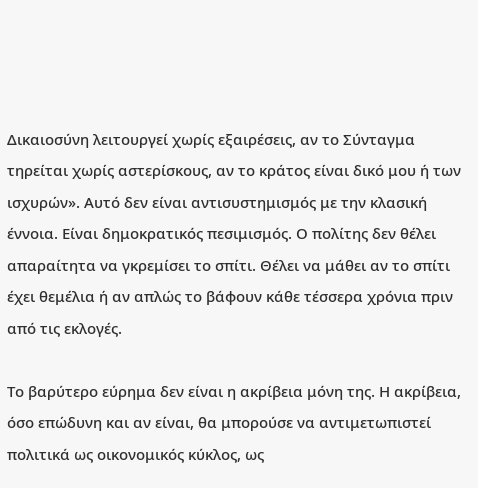Δικαιοσύνη λειτουργεί χωρίς εξαιρέσεις, αν το Σύνταγμα τηρείται χωρίς αστερίσκους, αν το κράτος είναι δικό μου ή των ισχυρών». Αυτό δεν είναι αντισυστημισμός με την κλασική έννοια. Είναι δημοκρατικός πεσιμισμός. Ο πολίτης δεν θέλει απαραίτητα να γκρεμίσει το σπίτι. Θέλει να μάθει αν το σπίτι έχει θεμέλια ή αν απλώς το βάφουν κάθε τέσσερα χρόνια πριν από τις εκλογές.

Το βαρύτερο εύρημα δεν είναι η ακρίβεια μόνη της. Η ακρίβεια, όσο επώδυνη και αν είναι, θα μπορούσε να αντιμετωπιστεί πολιτικά ως οικονομικός κύκλος, ως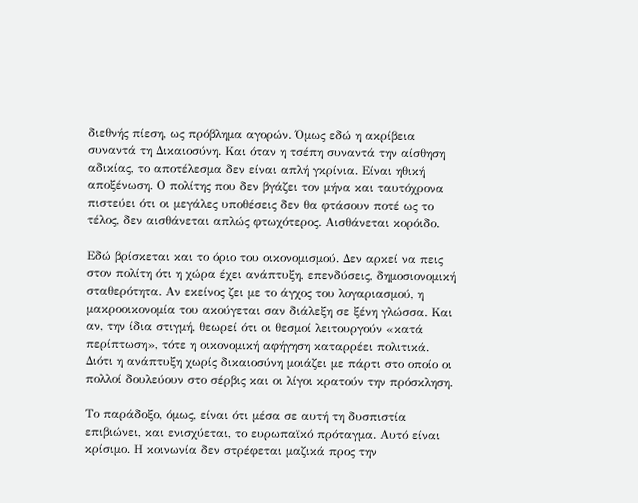διεθνής πίεση, ως πρόβλημα αγορών. Όμως εδώ η ακρίβεια συναντά τη Δικαιοσύνη. Και όταν η τσέπη συναντά την αίσθηση αδικίας, το αποτέλεσμα δεν είναι απλή γκρίνια. Είναι ηθική αποξένωση. Ο πολίτης που δεν βγάζει τον μήνα και ταυτόχρονα πιστεύει ότι οι μεγάλες υποθέσεις δεν θα φτάσουν ποτέ ως το τέλος, δεν αισθάνεται απλώς φτωχότερος. Αισθάνεται κορόιδο.

Εδώ βρίσκεται και το όριο του οικονομισμού. Δεν αρκεί να πεις στον πολίτη ότι η χώρα έχει ανάπτυξη, επενδύσεις, δημοσιονομική σταθερότητα. Αν εκείνος ζει με το άγχος του λογαριασμού, η μακροοικονομία του ακούγεται σαν διάλεξη σε ξένη γλώσσα. Και αν, την ίδια στιγμή, θεωρεί ότι οι θεσμοί λειτουργούν «κατά περίπτωση», τότε η οικονομική αφήγηση καταρρέει πολιτικά. Διότι η ανάπτυξη χωρίς δικαιοσύνη μοιάζει με πάρτι στο οποίο οι πολλοί δουλεύουν στο σέρβις και οι λίγοι κρατούν την πρόσκληση.

Το παράδοξο, όμως, είναι ότι μέσα σε αυτή τη δυσπιστία επιβιώνει, και ενισχύεται, το ευρωπαϊκό πρόταγμα. Αυτό είναι κρίσιμο. Η κοινωνία δεν στρέφεται μαζικά προς την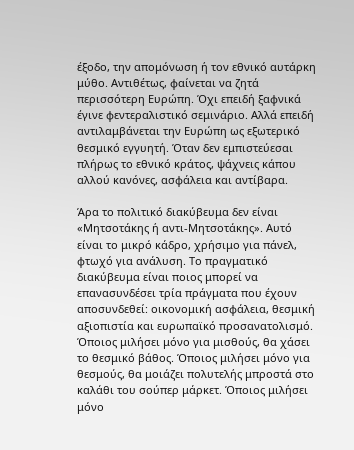έξοδο, την απομόνωση ή τον εθνικό αυτάρκη μύθο. Αντιθέτως, φαίνεται να ζητά περισσότερη Ευρώπη. Όχι επειδή ξαφνικά έγινε φεντεραλιστικό σεμινάριο. Αλλά επειδή αντιλαμβάνεται την Ευρώπη ως εξωτερικό θεσμικό εγγυητή. Όταν δεν εμπιστεύεσαι πλήρως το εθνικό κράτος, ψάχνεις κάπου αλλού κανόνες, ασφάλεια και αντίβαρα.

Άρα το πολιτικό διακύβευμα δεν είναι «Μητσοτάκης ή αντι-Μητσοτάκης». Αυτό είναι το μικρό κάδρο, χρήσιμο για πάνελ, φτωχό για ανάλυση. Το πραγματικό διακύβευμα είναι ποιος μπορεί να επανασυνδέσει τρία πράγματα που έχουν αποσυνδεθεί: οικονομική ασφάλεια, θεσμική αξιοπιστία και ευρωπαϊκό προσανατολισμό. Όποιος μιλήσει μόνο για μισθούς, θα χάσει το θεσμικό βάθος. Όποιος μιλήσει μόνο για θεσμούς, θα μοιάζει πολυτελής μπροστά στο καλάθι του σούπερ μάρκετ. Όποιος μιλήσει μόνο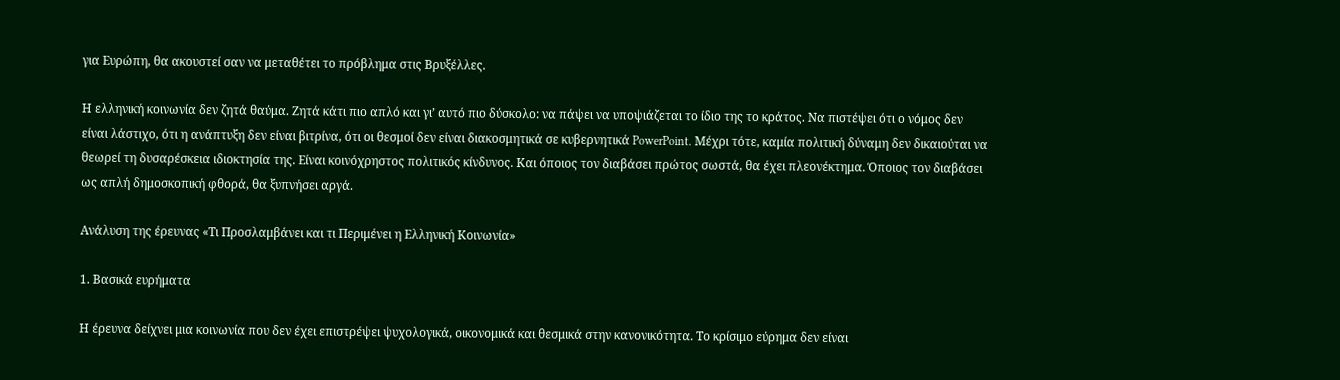για Ευρώπη, θα ακουστεί σαν να μεταθέτει το πρόβλημα στις Βρυξέλλες.

Η ελληνική κοινωνία δεν ζητά θαύμα. Ζητά κάτι πιο απλό και γι’ αυτό πιο δύσκολο: να πάψει να υποψιάζεται το ίδιο της το κράτος. Να πιστέψει ότι ο νόμος δεν είναι λάστιχο, ότι η ανάπτυξη δεν είναι βιτρίνα, ότι οι θεσμοί δεν είναι διακοσμητικά σε κυβερνητικά PowerPoint. Μέχρι τότε, καμία πολιτική δύναμη δεν δικαιούται να θεωρεί τη δυσαρέσκεια ιδιοκτησία της. Είναι κοινόχρηστος πολιτικός κίνδυνος. Και όποιος τον διαβάσει πρώτος σωστά, θα έχει πλεονέκτημα. Όποιος τον διαβάσει ως απλή δημοσκοπική φθορά, θα ξυπνήσει αργά.

Ανάλυση της έρευνας «Τι Προσλαμβάνει και τι Περιμένει η Ελληνική Κοινωνία»

1. Βασικά ευρήματα

Η έρευνα δείχνει μια κοινωνία που δεν έχει επιστρέψει ψυχολογικά, οικονομικά και θεσμικά στην κανονικότητα. Το κρίσιμο εύρημα δεν είναι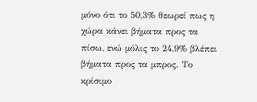μόνο ότι το 50,3% θεωρεί πως η χώρα κάνει βήματα προς τα πίσω, ενώ μόλις το 24,9% βλέπει βήματα προς τα μπρος. Το κρίσιμο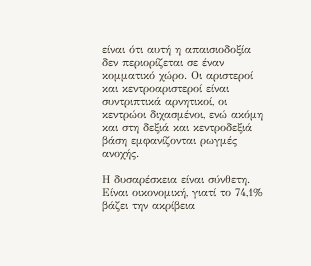είναι ότι αυτή η απαισιοδοξία δεν περιορίζεται σε έναν κομματικό χώρο. Οι αριστεροί και κεντροαριστεροί είναι συντριπτικά αρνητικοί, οι κεντρώοι διχασμένοι, ενώ ακόμη και στη δεξιά και κεντροδεξιά βάση εμφανίζονται ρωγμές ανοχής.

Η δυσαρέσκεια είναι σύνθετη. Είναι οικονομική, γιατί το 74,1% βάζει την ακρίβεια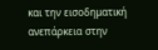και την εισοδηματική ανεπάρκεια στην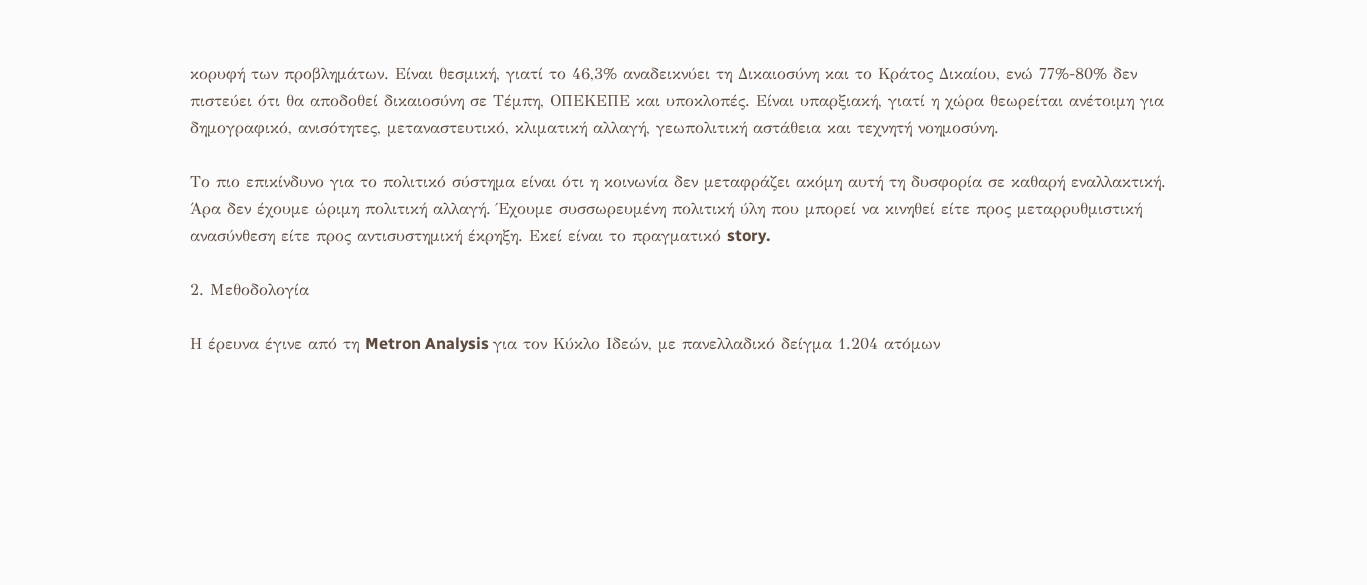κορυφή των προβλημάτων. Είναι θεσμική, γιατί το 46,3% αναδεικνύει τη Δικαιοσύνη και το Κράτος Δικαίου, ενώ 77%-80% δεν πιστεύει ότι θα αποδοθεί δικαιοσύνη σε Τέμπη, ΟΠΕΚΕΠΕ και υποκλοπές. Είναι υπαρξιακή, γιατί η χώρα θεωρείται ανέτοιμη για δημογραφικό, ανισότητες, μεταναστευτικό, κλιματική αλλαγή, γεωπολιτική αστάθεια και τεχνητή νοημοσύνη.

Το πιο επικίνδυνο για το πολιτικό σύστημα είναι ότι η κοινωνία δεν μεταφράζει ακόμη αυτή τη δυσφορία σε καθαρή εναλλακτική. Άρα δεν έχουμε ώριμη πολιτική αλλαγή. Έχουμε συσσωρευμένη πολιτική ύλη που μπορεί να κινηθεί είτε προς μεταρρυθμιστική ανασύνθεση είτε προς αντισυστημική έκρηξη. Εκεί είναι το πραγματικό story.

2. Μεθοδολογία

Η έρευνα έγινε από τη Metron Analysis για τον Κύκλο Ιδεών, με πανελλαδικό δείγμα 1.204 ατόμων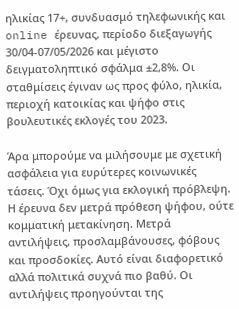ηλικίας 17+, συνδυασμό τηλεφωνικής και online έρευνας, περίοδο διεξαγωγής 30/04-07/05/2026 και μέγιστο δειγματοληπτικό σφάλμα ±2,8%. Οι σταθμίσεις έγιναν ως προς φύλο, ηλικία, περιοχή κατοικίας και ψήφο στις βουλευτικές εκλογές του 2023.

Άρα μπορούμε να μιλήσουμε με σχετική ασφάλεια για ευρύτερες κοινωνικές τάσεις. Όχι όμως για εκλογική πρόβλεψη. Η έρευνα δεν μετρά πρόθεση ψήφου, ούτε κομματική μετακίνηση. Μετρά αντιλήψεις, προσλαμβάνουσες, φόβους και προσδοκίες. Αυτό είναι διαφορετικό αλλά πολιτικά συχνά πιο βαθύ. Οι αντιλήψεις προηγούνται της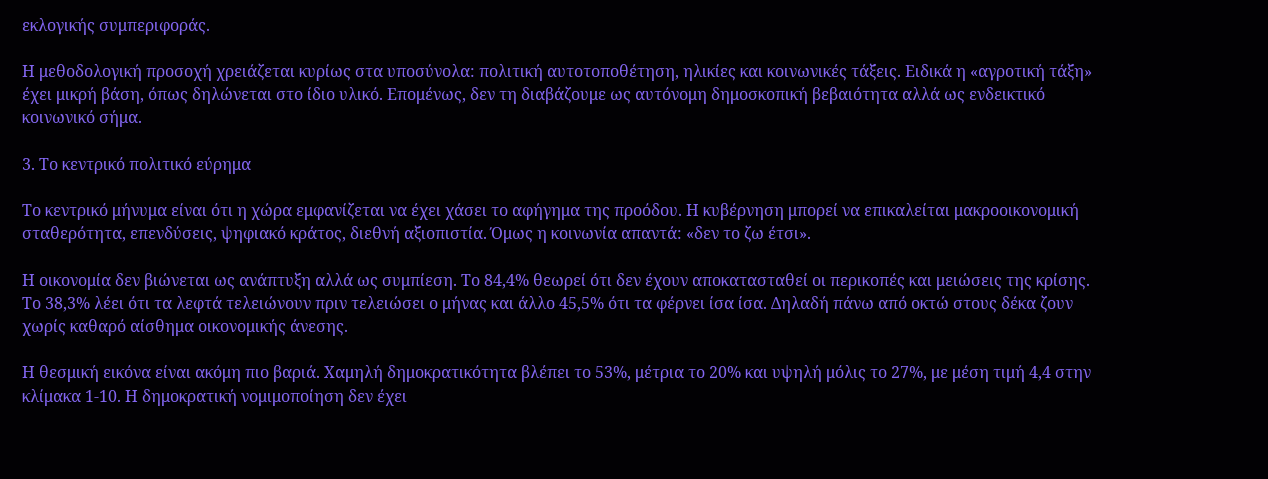εκλογικής συμπεριφοράς.

Η μεθοδολογική προσοχή χρειάζεται κυρίως στα υποσύνολα: πολιτική αυτοτοποθέτηση, ηλικίες και κοινωνικές τάξεις. Ειδικά η «αγροτική τάξη» έχει μικρή βάση, όπως δηλώνεται στο ίδιο υλικό. Επομένως, δεν τη διαβάζουμε ως αυτόνομη δημοσκοπική βεβαιότητα αλλά ως ενδεικτικό κοινωνικό σήμα.

3. Το κεντρικό πολιτικό εύρημα

Το κεντρικό μήνυμα είναι ότι η χώρα εμφανίζεται να έχει χάσει το αφήγημα της προόδου. Η κυβέρνηση μπορεί να επικαλείται μακροοικονομική σταθερότητα, επενδύσεις, ψηφιακό κράτος, διεθνή αξιοπιστία. Όμως η κοινωνία απαντά: «δεν το ζω έτσι».

Η οικονομία δεν βιώνεται ως ανάπτυξη αλλά ως συμπίεση. Το 84,4% θεωρεί ότι δεν έχουν αποκατασταθεί οι περικοπές και μειώσεις της κρίσης. Το 38,3% λέει ότι τα λεφτά τελειώνουν πριν τελειώσει ο μήνας και άλλο 45,5% ότι τα φέρνει ίσα ίσα. Δηλαδή πάνω από οκτώ στους δέκα ζουν χωρίς καθαρό αίσθημα οικονομικής άνεσης.

Η θεσμική εικόνα είναι ακόμη πιο βαριά. Χαμηλή δημοκρατικότητα βλέπει το 53%, μέτρια το 20% και υψηλή μόλις το 27%, με μέση τιμή 4,4 στην κλίμακα 1-10. Η δημοκρατική νομιμοποίηση δεν έχει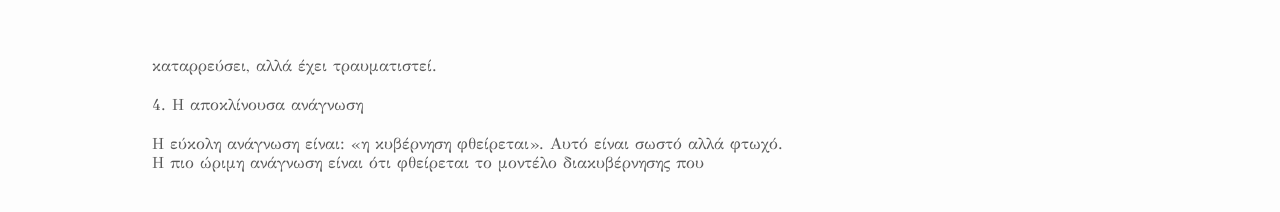καταρρεύσει, αλλά έχει τραυματιστεί.

4. Η αποκλίνουσα ανάγνωση

Η εύκολη ανάγνωση είναι: «η κυβέρνηση φθείρεται». Αυτό είναι σωστό αλλά φτωχό. Η πιο ώριμη ανάγνωση είναι ότι φθείρεται το μοντέλο διακυβέρνησης που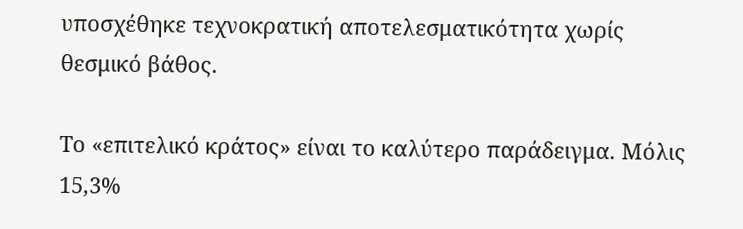υποσχέθηκε τεχνοκρατική αποτελεσματικότητα χωρίς θεσμικό βάθος.

Το «επιτελικό κράτος» είναι το καλύτερο παράδειγμα. Μόλις 15,3%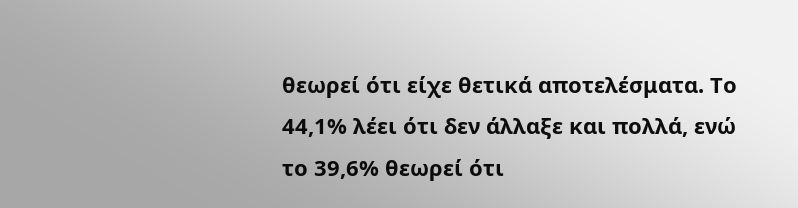θεωρεί ότι είχε θετικά αποτελέσματα. Το 44,1% λέει ότι δεν άλλαξε και πολλά, ενώ το 39,6% θεωρεί ότι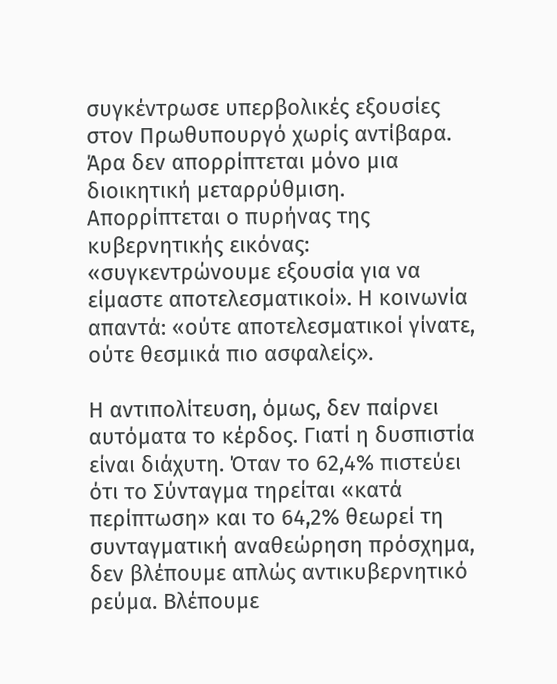συγκέντρωσε υπερβολικές εξουσίες στον Πρωθυπουργό χωρίς αντίβαρα. Άρα δεν απορρίπτεται μόνο μια διοικητική μεταρρύθμιση. Απορρίπτεται ο πυρήνας της κυβερνητικής εικόνας: «συγκεντρώνουμε εξουσία για να είμαστε αποτελεσματικοί». Η κοινωνία απαντά: «ούτε αποτελεσματικοί γίνατε, ούτε θεσμικά πιο ασφαλείς».

Η αντιπολίτευση, όμως, δεν παίρνει αυτόματα το κέρδος. Γιατί η δυσπιστία είναι διάχυτη. Όταν το 62,4% πιστεύει ότι το Σύνταγμα τηρείται «κατά περίπτωση» και το 64,2% θεωρεί τη συνταγματική αναθεώρηση πρόσχημα, δεν βλέπουμε απλώς αντικυβερνητικό ρεύμα. Βλέπουμε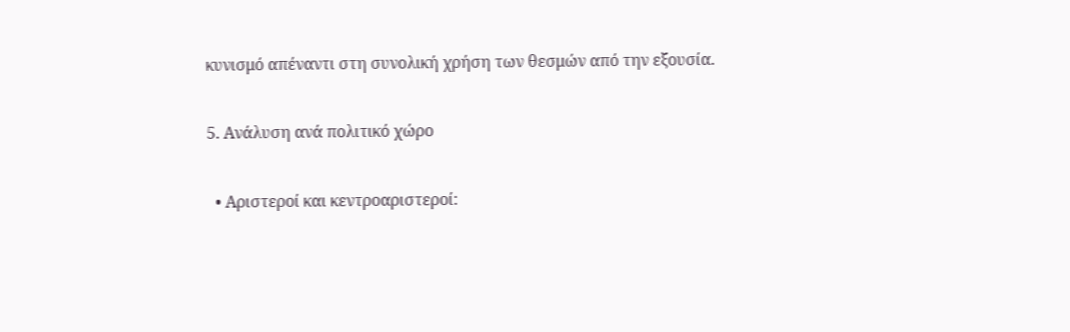κυνισμό απέναντι στη συνολική χρήση των θεσμών από την εξουσία.

5. Ανάλυση ανά πολιτικό χώρο

  • Αριστεροί και κεντροαριστεροί: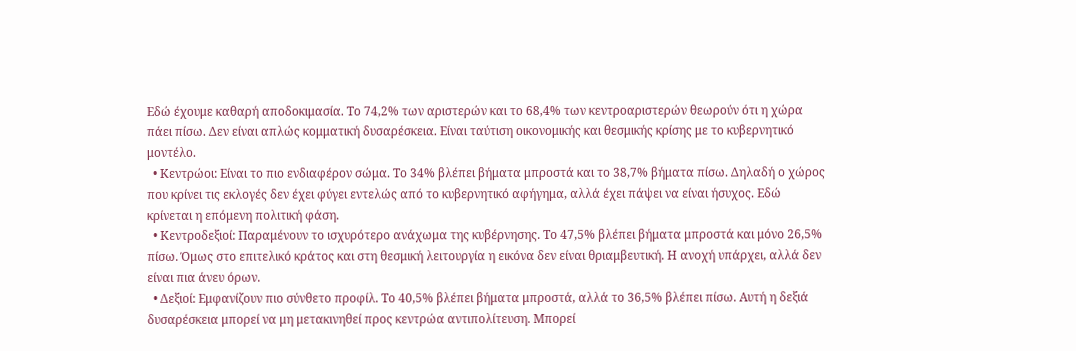Εδώ έχουμε καθαρή αποδοκιμασία. Το 74,2% των αριστερών και το 68,4% των κεντροαριστερών θεωρούν ότι η χώρα πάει πίσω. Δεν είναι απλώς κομματική δυσαρέσκεια. Είναι ταύτιση οικονομικής και θεσμικής κρίσης με το κυβερνητικό μοντέλο.
  • Κεντρώοι: Είναι το πιο ενδιαφέρον σώμα. Το 34% βλέπει βήματα μπροστά και το 38,7% βήματα πίσω. Δηλαδή ο χώρος που κρίνει τις εκλογές δεν έχει φύγει εντελώς από το κυβερνητικό αφήγημα, αλλά έχει πάψει να είναι ήσυχος. Εδώ κρίνεται η επόμενη πολιτική φάση.
  • Κεντροδεξιοί: Παραμένουν το ισχυρότερο ανάχωμα της κυβέρνησης. Το 47,5% βλέπει βήματα μπροστά και μόνο 26,5% πίσω. Όμως στο επιτελικό κράτος και στη θεσμική λειτουργία η εικόνα δεν είναι θριαμβευτική. Η ανοχή υπάρχει, αλλά δεν είναι πια άνευ όρων.
  • Δεξιοί: Εμφανίζουν πιο σύνθετο προφίλ. Το 40,5% βλέπει βήματα μπροστά, αλλά το 36,5% βλέπει πίσω. Αυτή η δεξιά δυσαρέσκεια μπορεί να μη μετακινηθεί προς κεντρώα αντιπολίτευση. Μπορεί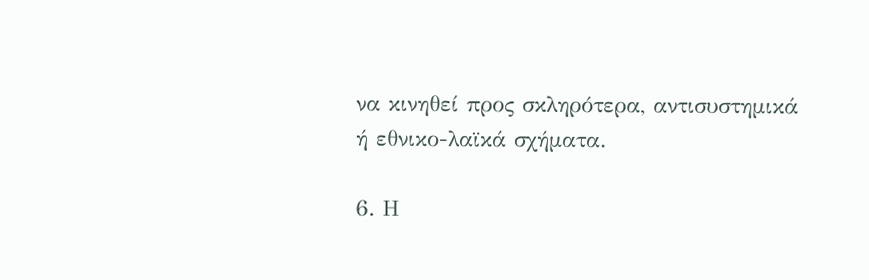να κινηθεί προς σκληρότερα, αντισυστημικά ή εθνικο-λαϊκά σχήματα.

6. Η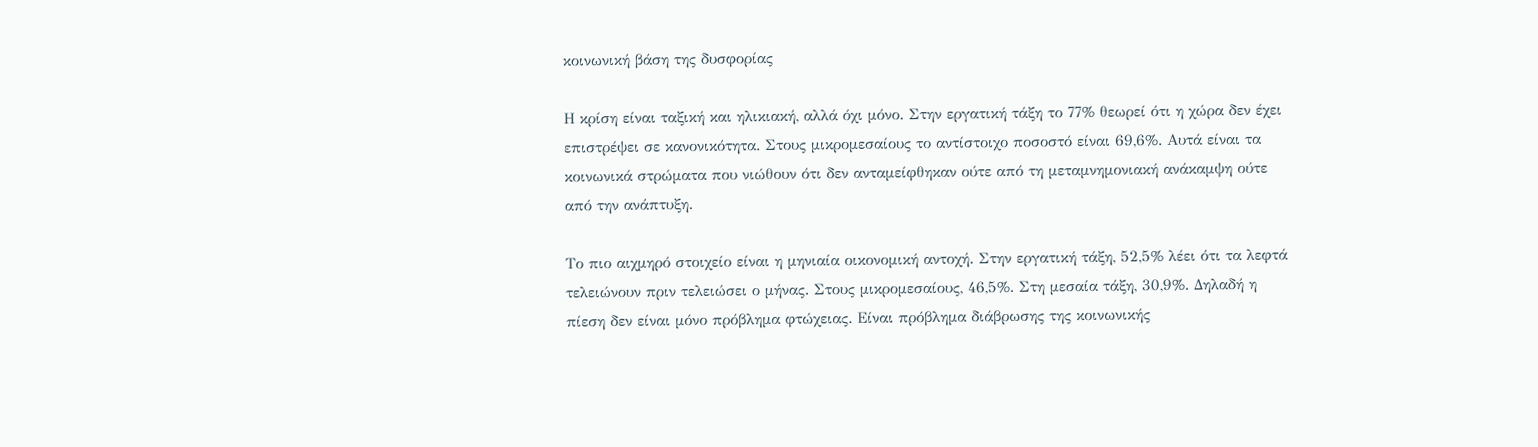κοινωνική βάση της δυσφορίας

Η κρίση είναι ταξική και ηλικιακή, αλλά όχι μόνο. Στην εργατική τάξη το 77% θεωρεί ότι η χώρα δεν έχει επιστρέψει σε κανονικότητα. Στους μικρομεσαίους το αντίστοιχο ποσοστό είναι 69,6%. Αυτά είναι τα κοινωνικά στρώματα που νιώθουν ότι δεν ανταμείφθηκαν ούτε από τη μεταμνημονιακή ανάκαμψη ούτε από την ανάπτυξη.

Το πιο αιχμηρό στοιχείο είναι η μηνιαία οικονομική αντοχή. Στην εργατική τάξη, 52,5% λέει ότι τα λεφτά τελειώνουν πριν τελειώσει ο μήνας. Στους μικρομεσαίους, 46,5%. Στη μεσαία τάξη, 30,9%. Δηλαδή η πίεση δεν είναι μόνο πρόβλημα φτώχειας. Είναι πρόβλημα διάβρωσης της κοινωνικής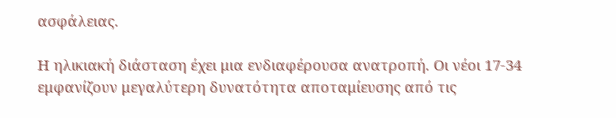ασφάλειας.

Η ηλικιακή διάσταση έχει μια ενδιαφέρουσα ανατροπή. Οι νέοι 17-34 εμφανίζουν μεγαλύτερη δυνατότητα αποταμίευσης από τις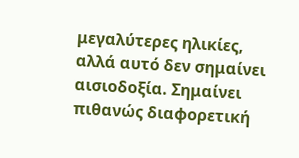μεγαλύτερες ηλικίες, αλλά αυτό δεν σημαίνει αισιοδοξία. Σημαίνει πιθανώς διαφορετική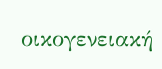οικογενειακή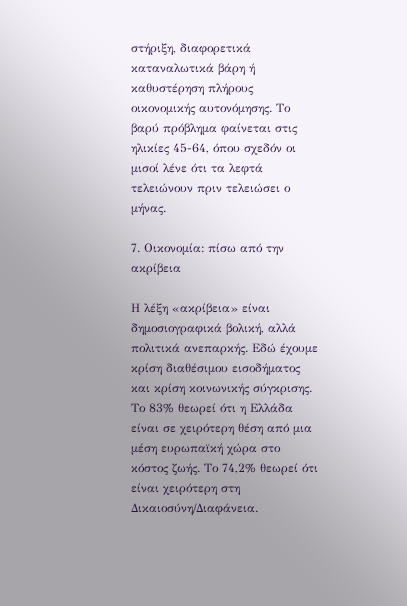στήριξη, διαφορετικά καταναλωτικά βάρη ή καθυστέρηση πλήρους οικονομικής αυτονόμησης. Το βαρύ πρόβλημα φαίνεται στις ηλικίες 45-64, όπου σχεδόν οι μισοί λένε ότι τα λεφτά τελειώνουν πριν τελειώσει ο μήνας.

7. Οικονομία: πίσω από την ακρίβεια

Η λέξη «ακρίβεια» είναι δημοσιογραφικά βολική, αλλά πολιτικά ανεπαρκής. Εδώ έχουμε κρίση διαθέσιμου εισοδήματος και κρίση κοινωνικής σύγκρισης. Το 83% θεωρεί ότι η Ελλάδα είναι σε χειρότερη θέση από μια μέση ευρωπαϊκή χώρα στο κόστος ζωής. Το 74,2% θεωρεί ότι είναι χειρότερη στη Δικαιοσύνη/Διαφάνεια.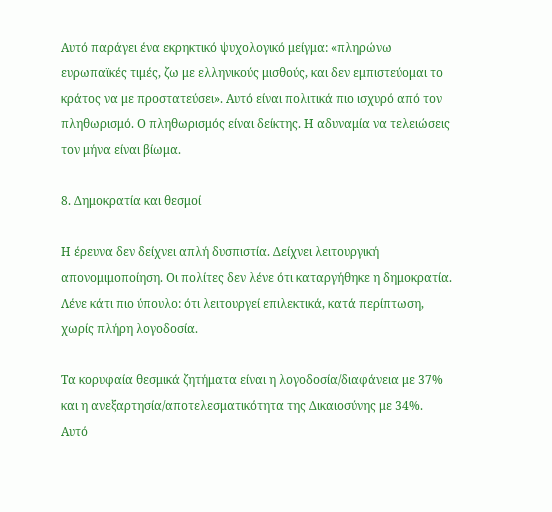Αυτό παράγει ένα εκρηκτικό ψυχολογικό μείγμα: «πληρώνω ευρωπαϊκές τιμές, ζω με ελληνικούς μισθούς, και δεν εμπιστεύομαι το κράτος να με προστατεύσει». Αυτό είναι πολιτικά πιο ισχυρό από τον πληθωρισμό. Ο πληθωρισμός είναι δείκτης. Η αδυναμία να τελειώσεις τον μήνα είναι βίωμα.

8. Δημοκρατία και θεσμοί

Η έρευνα δεν δείχνει απλή δυσπιστία. Δείχνει λειτουργική απονομιμοποίηση. Οι πολίτες δεν λένε ότι καταργήθηκε η δημοκρατία. Λένε κάτι πιο ύπουλο: ότι λειτουργεί επιλεκτικά, κατά περίπτωση, χωρίς πλήρη λογοδοσία.

Τα κορυφαία θεσμικά ζητήματα είναι η λογοδοσία/διαφάνεια με 37% και η ανεξαρτησία/αποτελεσματικότητα της Δικαιοσύνης με 34%. Αυτό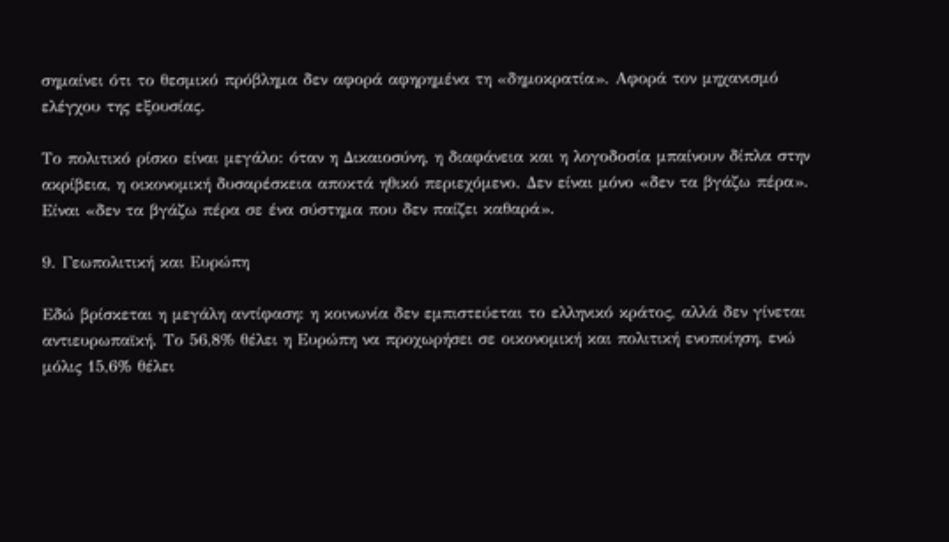σημαίνει ότι το θεσμικό πρόβλημα δεν αφορά αφηρημένα τη «δημοκρατία». Αφορά τον μηχανισμό ελέγχου της εξουσίας.

Το πολιτικό ρίσκο είναι μεγάλο: όταν η Δικαιοσύνη, η διαφάνεια και η λογοδοσία μπαίνουν δίπλα στην ακρίβεια, η οικονομική δυσαρέσκεια αποκτά ηθικό περιεχόμενο. Δεν είναι μόνο «δεν τα βγάζω πέρα». Είναι «δεν τα βγάζω πέρα σε ένα σύστημα που δεν παίζει καθαρά».

9. Γεωπολιτική και Ευρώπη

Εδώ βρίσκεται η μεγάλη αντίφαση: η κοινωνία δεν εμπιστεύεται το ελληνικό κράτος, αλλά δεν γίνεται αντιευρωπαϊκή. Το 56,8% θέλει η Ευρώπη να προχωρήσει σε οικονομική και πολιτική ενοποίηση, ενώ μόλις 15,6% θέλει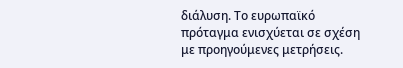διάλυση. Το ευρωπαϊκό πρόταγμα ενισχύεται σε σχέση με προηγούμενες μετρήσεις.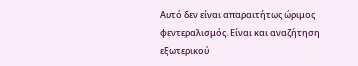Αυτό δεν είναι απαραιτήτως ώριμος φεντεραλισμός. Είναι και αναζήτηση εξωτερικού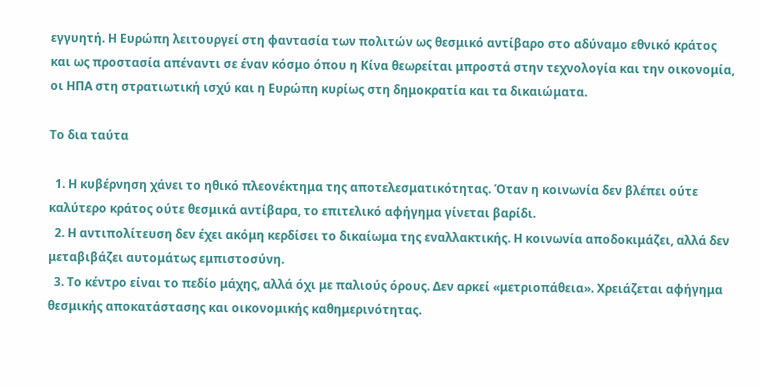εγγυητή. Η Ευρώπη λειτουργεί στη φαντασία των πολιτών ως θεσμικό αντίβαρο στο αδύναμο εθνικό κράτος και ως προστασία απέναντι σε έναν κόσμο όπου η Κίνα θεωρείται μπροστά στην τεχνολογία και την οικονομία, οι ΗΠΑ στη στρατιωτική ισχύ και η Ευρώπη κυρίως στη δημοκρατία και τα δικαιώματα.

Το δια ταύτα

  1. Η κυβέρνηση χάνει το ηθικό πλεονέκτημα της αποτελεσματικότητας. Όταν η κοινωνία δεν βλέπει ούτε καλύτερο κράτος ούτε θεσμικά αντίβαρα, το επιτελικό αφήγημα γίνεται βαρίδι.
  2. Η αντιπολίτευση δεν έχει ακόμη κερδίσει το δικαίωμα της εναλλακτικής. Η κοινωνία αποδοκιμάζει, αλλά δεν μεταβιβάζει αυτομάτως εμπιστοσύνη.
  3. Το κέντρο είναι το πεδίο μάχης, αλλά όχι με παλιούς όρους. Δεν αρκεί «μετριοπάθεια». Χρειάζεται αφήγημα θεσμικής αποκατάστασης και οικονομικής καθημερινότητας.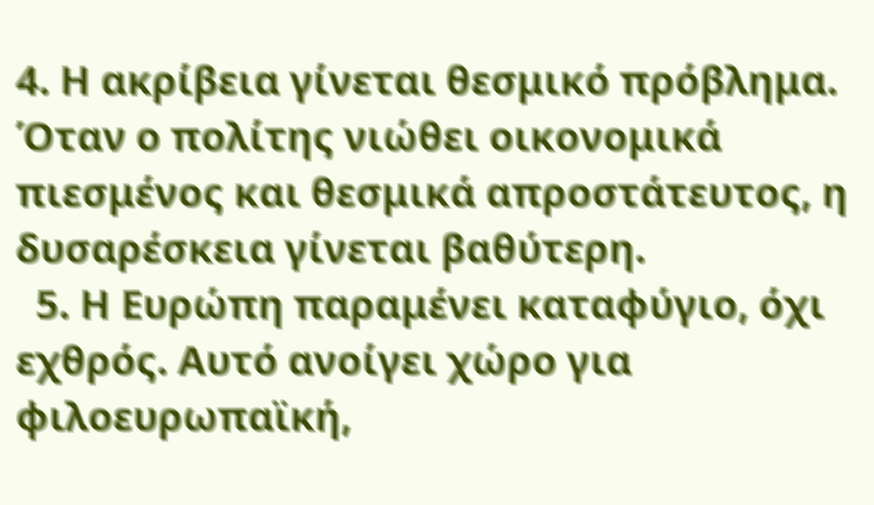4. Η ακρίβεια γίνεται θεσμικό πρόβλημα. Όταν ο πολίτης νιώθει οικονομικά πιεσμένος και θεσμικά απροστάτευτος, η δυσαρέσκεια γίνεται βαθύτερη.
  5. Η Ευρώπη παραμένει καταφύγιο, όχι εχθρός. Αυτό ανοίγει χώρο για φιλοευρωπαϊκή,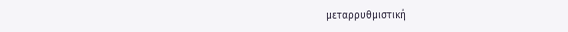μεταρρυθμιστική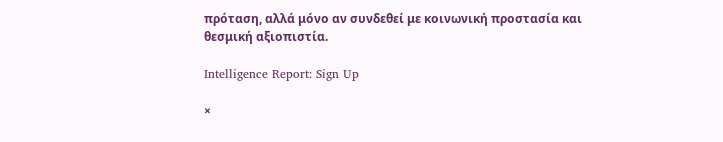πρόταση, αλλά μόνο αν συνδεθεί με κοινωνική προστασία και θεσμική αξιοπιστία.

Intelligence Report: Sign Up

×